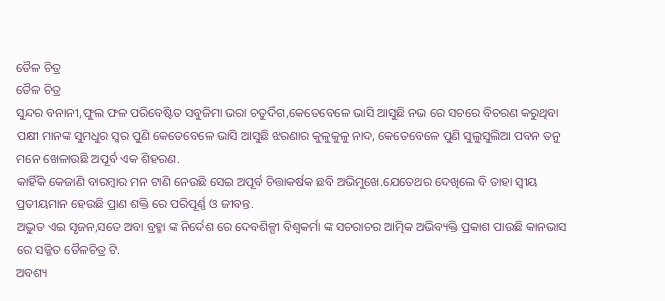ତୈଳ ଚିତ୍ର
ତୈଳ ଚିତ୍ର
ସୁନ୍ଦର ବନାନୀ,ଫୁଲ ଫଳ ପରିବେଷ୍ଟିତ ସବୁଜିମା ଭରା ଚତୁର୍ଦିଗ,କେତେବେଳେ ଭାସି ଆସୁଛି ନଭ ରେ ସଚରେ ବିଚରଣ କରୁଥିବା ପକ୍ଷୀ ମାନଙ୍କ ସୁମଧୁର ସ୍ୱର ପୁଣି କେତେବେଳେ ଭାସି ଆସୁଛି ଝରଣାର କୁଳୁକୁଳୁ ନାଦ, କେତେବେଳେ ପୁଣି ସୁଲୁସୁଲିଆ ପବନ ତନୁ ମନେ ଖେଳାଉଛି ଅପୂର୍ବ ଏକ ଶିହରଣ.
କାହିଁକି କେଜାଣି ବାରମ୍ବାର ମନ ଟାଣି ନେଉଛି ସେଇ ଅପୂର୍ବ ଚିତ୍ତାକର୍ଷକ ଛବି ଅଭିମୁଖେ.ଯେତେଥର ଦେଖିଲେ ବି ତାହା ସ୍ୱୀୟ ପ୍ରତୀୟମାନ ହେଉଛି ପ୍ରାଣ ଶକ୍ତି ରେ ପରିପୂର୍ଣ୍ଣ ଓ ଜୀବନ୍ତ.
ଅଦ୍ଭୁତ ଏଇ ସୃଜନ,ସତେ ଅବା ବ୍ରହ୍ମା ଙ୍କ ନିର୍ଦେଶ ରେ ଦେବଶିଳ୍ପୀ ବିଶ୍ୱକର୍ମା ଙ୍କ ସଚରାଚର ଆତ୍ମିକ ଅଭିବ୍ୟକ୍ତି ପ୍ରକାଶ ପାଉଛି କାନଭାସ ରେ ସଜ୍ଜିତ ତୈଳଚିତ୍ର ଟି.
ଅବଶ୍ୟ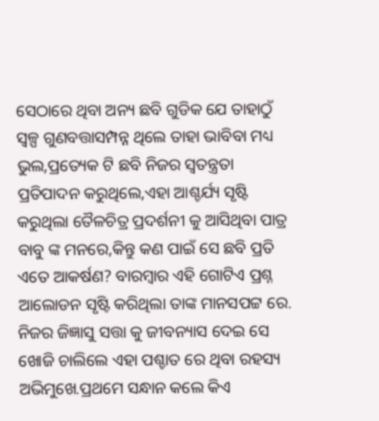ସେଠାରେ ଥିବା ଅନ୍ୟ ଛବି ଗୁଡିକ ଯେ ତାହାଠୁଁ ସ୍ୱଳ୍ପ ଗୁଣବତ୍ତାସମ୍ପନ୍ନ ଥିଲେ ତାହା ଭାବିବା ମଧ୍ୟ ଭୁଲ,ପ୍ରତ୍ୟେକ ଟି ଛବି ନିଜର ସ୍ୱତନ୍ତ୍ରତା ପ୍ରତିପାଦନ କରୁଥିଲେ,ଏହା ଆଶ୍ଚର୍ଯ୍ୟ ସୃଷ୍ଟି କରୁଥିଲା ତୈଳଚିତ୍ର ପ୍ରଦର୍ଶନୀ କୁ ଆସିଥିବା ପାତ୍ର ବାବୁ ଙ୍କ ମନରେ,କିନ୍ତୁ କଣ ପାଇଁ ସେ ଛବି ପ୍ରତି ଏତେ ଆକର୍ଷଣ? ବାରମ୍ବାର ଏହି ଗୋଟିଏ ପ୍ରଶ୍ନ ଆଲୋଡନ ସୃଷ୍ଟି କରିଥିଲା ତାଙ୍କ ମାନସପଟ୍ଟ ରେ.
ନିଜର ଜିଜ୍ଞାସୁ ସତ୍ତା କୁ ଜୀବନ୍ୟାସ ଦେଇ ସେ ଖୋଜି ଚାଲିଲେ ଏହା ପଶ୍ଚାତ ରେ ଥିବା ରହସ୍ୟ ଅଭିମୁଖେ.ପ୍ରଥମେ ସନ୍ଧାନ କଲେ କିଏ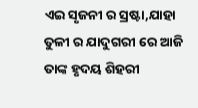ଏଇ ସୃଜନୀ ର ସ୍ରଷ୍ଟା,ଯାହା ତୁଳୀ ର ଯାଦୁଗରୀ ରେ ଆଜି ତାଙ୍କ ହୃଦୟ ଶିହରୀ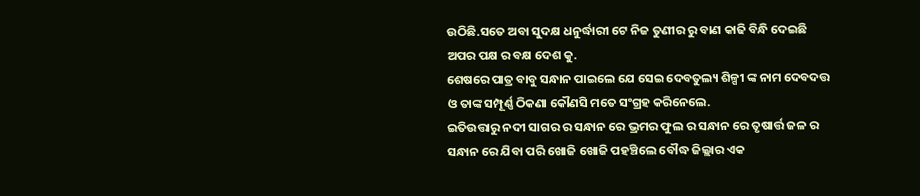ଉଠିଛି.ସତେ ଅବା ସୁଦକ୍ଷ ଧନୁର୍ଦ୍ଧାରୀ ଟେ ନିଜ ତୁଣୀର ରୁ ବାଣ କାଢି ବିନ୍ଧି ଦେଇଛି ଅପର ପକ୍ଷ ର ବକ୍ଷ ଦେଶ କୁ.
ଶେଷରେ ପାତ୍ର ବାବୁ ସନ୍ଧାନ ପାଇଲେ ଯେ ସେଇ ଦେବତୁଲ୍ୟ ଶିଳ୍ପୀ ଙ୍କ ନାମ ଦେବଦତ୍ତ ଓ ତାଙ୍କ ସମ୍ପୂର୍ଣ୍ଣ ଠିକଣା କୌଣସି ମତେ ସଂଗ୍ରହ କରିନେଲେ.
ଇତିଉତ୍ତାରୁ ନଦୀ ସାଗର ର ସନ୍ଧାନ ରେ ଭ୍ରମର ଫୁଲ ର ସନ୍ଧାନ ରେ ତୃଷାର୍ତ୍ତ ଜଳ ର ସନ୍ଧାନ ରେ ଯିବା ପରି ଖୋଜି ଖୋଜି ପହଞ୍ଚିଲେ ବୌଦ୍ଧ ଜିଲ୍ଲାର ଏକ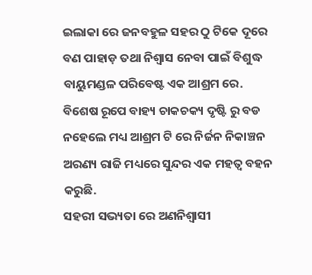ଇଲାକା ରେ ଜନବହୁଳ ସହର ଠୁ ଟିକେ ଦୂରେ ବଣ ପାହାଡ଼ ତଥା ନିଶ୍ୱାସ ନେବା ପାଇଁ ବିଶୁଦ୍ଧ ବାୟୁମଣ୍ଡଳ ପରିବେଷ୍ଟ ଏକ ଆଶ୍ରମ ରେ.
ବିଶେଷ ରୂପେ ବାହ୍ୟ ଚାକଚକ୍ୟ ଦୃଷ୍ଟି ରୁ ବଡ ନହେଲେ ମଧ୍ୟ ଆଶ୍ରମ ଟି ରେ ନିର୍ଜନ ନିକାଞ୍ଚନ ଅରଣ୍ୟ ରାଜି ମଧ୍ୟରେ ସୁନ୍ଦର ଏକ ମହତ୍ୱ ବହନ କରୁଛି.
ସହରୀ ସଭ୍ୟତା ରେ ଅଣନିଶ୍ୱାସୀ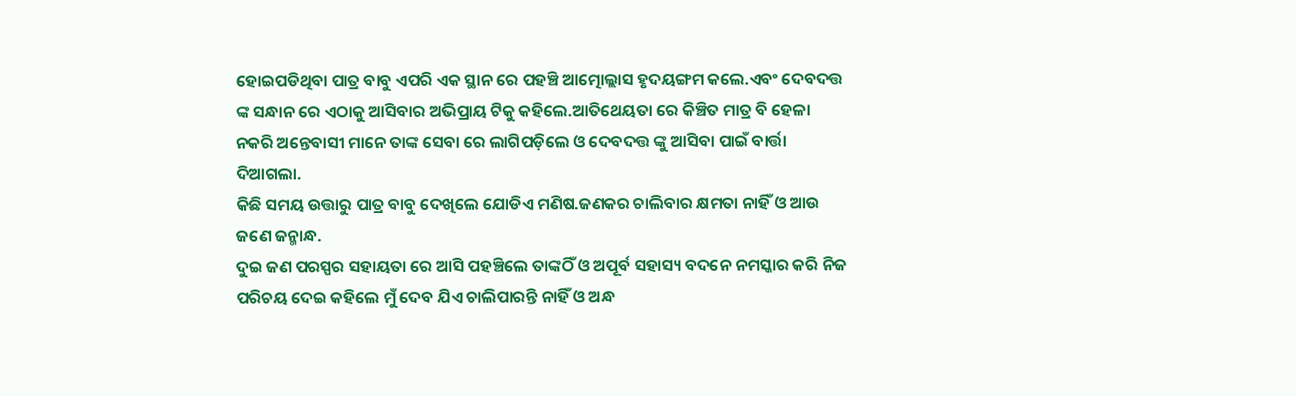ହୋଇପଡିଥିବା ପାତ୍ର ବାବୁ ଏପରି ଏକ ସ୍ଥାନ ରେ ପହଞ୍ଚି ଆତ୍ମୋଲ୍ଲାସ ହୃଦୟଙ୍ଗମ କଲେ.ଏବଂ ଦେବଦତ୍ତ ଙ୍କ ସନ୍ଧାନ ରେ ଏଠାକୁ ଆସିବାର ଅଭିପ୍ରାୟ ଟିକୁ କହିଲେ.ଆତିଥେୟତା ରେ କିଞ୍ଚିତ ମାତ୍ର ବି ହେଳା ନକରି ଅନ୍ତେବାସୀ ମାନେ ତାଙ୍କ ସେବା ରେ ଲାଗିପଡ଼ିଲେ ଓ ଦେବଦତ୍ତ ଙ୍କୁ ଆସିବା ପାଇଁ ବାର୍ତ୍ତା ଦିଆଗଲା.
କିଛି ସମୟ ଉତ୍ତାରୁ ପାତ୍ର ବାବୁ ଦେଖିଲେ ଯୋଡିଏ ମଣିଷ.ଜଣକର ଚାଲିବାର କ୍ଷମତା ନାହିଁ ଓ ଆଉ ଜଣେ ଜନ୍ମାନ୍ଧ.
ଦୁଇ ଜଣ ପରସ୍ପର ସହାୟତା ରେ ଆସି ପହଞ୍ଚିଲେ ତାଙ୍କଠିଁ ଓ ଅପୂର୍ବ ସହାସ୍ୟ ବଦନେ ନମସ୍କାର କରି ନିଜ ପରିଚୟ ଦେଇ କହିଲେ ମୁଁ ଦେବ ଯିଏ ଚାଲିପାରନ୍ତି ନାହିଁ ଓ ଅନ୍ଧ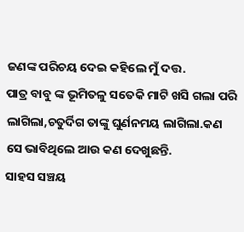ଜଣଙ୍କ ପରିଚୟ ଦେଇ କହିଲେ ମୁଁ ଦତ୍ତ.
ପାତ୍ର ବାବୁ ଙ୍କ ଭୂମିତଳୁ ସତେକି ମାଟି ଖସି ଗଲା ପରି ଲାଗିଲା,ଚତୁର୍ଦିଗ ତାଙ୍କୁ ଘୁର୍ଣନମୟ ଲାଗିଲା.କଣ ସେ ଭାବିଥିଲେ ଆଉ କଣ ଦେଖୁଛନ୍ତି.
ସାହସ ସଞ୍ଚୟ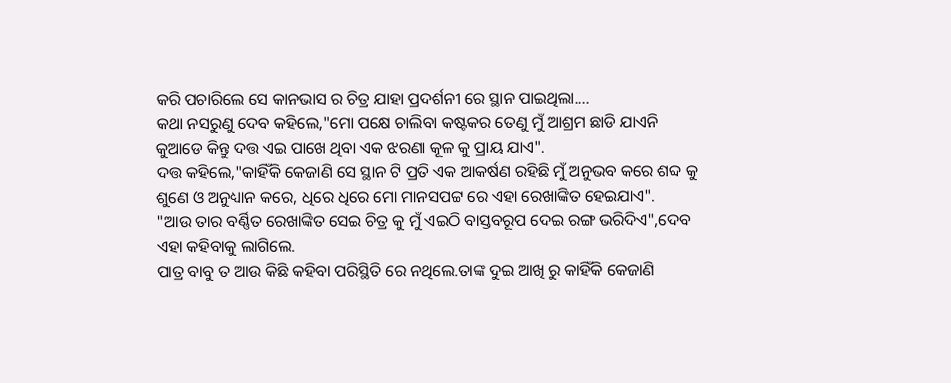କରି ପଚାରିଲେ ସେ କାନଭାସ ର ଚିତ୍ର ଯାହା ପ୍ରଦର୍ଶନୀ ରେ ସ୍ଥାନ ପାଇଥିଲା....
କଥା ନସରୁଣୁ ଦେବ କହିଲେ,"ମୋ ପକ୍ଷେ ଚାଲିବା କଷ୍ଟକର ତେଣୁ ମୁଁ ଆଶ୍ରମ ଛାଡି ଯାଏନି କୁଆଡେ କିନ୍ତୁ ଦତ୍ତ ଏଇ ପାଖେ ଥିବା ଏକ ଝରଣା କୂଳ କୁ ପ୍ରାୟ ଯାଏ".
ଦତ୍ତ କହିଲେ,"କାହିଁକି କେଜାଣି ସେ ସ୍ଥାନ ଟି ପ୍ରତି ଏକ ଆକର୍ଷଣ ରହିଛି ମୁଁ ଅନୁଭବ କରେ ଶବ୍ଦ କୁ ଶୁଣେ ଓ ଅନୁଧ୍ୟାନ କରେ, ଧିରେ ଧିରେ ମୋ ମାନସପଟ୍ଟ ରେ ଏହା ରେଖାଙ୍କିତ ହେଇଯାଏ".
"ଆଉ ତାର ବର୍ଣ୍ଣିତ ରେଖାଙ୍କିତ ସେଇ ଚିତ୍ର କୁ ମୁଁ ଏଇଠି ବାସ୍ତବରୂପ ଦେଇ ରଙ୍ଗ ଭରିଦିଏ",ଦେବ ଏହା କହିବାକୁ ଲାଗିଲେ.
ପାତ୍ର ବାବୁ ତ ଆଉ କିଛି କହିବା ପରିସ୍ଥିତି ରେ ନଥିଲେ.ତାଙ୍କ ଦୁଇ ଆଖି ରୁ କାହିଁକି କେଜାଣି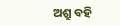ଅଶ୍ରୁ ବହି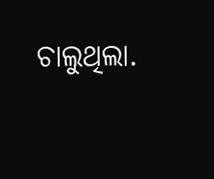ଚାଲୁଥିଲା.